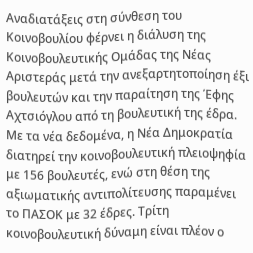Αναδιατάξεις στη σύνθεση του Κοινοβουλίου φέρνει η διάλυση της Κοινοβουλευτικής Ομάδας της Νέας Αριστεράς μετά την ανεξαρτητοποίηση έξι βουλευτών και την παραίτηση της Έφης Αχτσιόγλου από τη βουλευτική της έδρα.
Με τα νέα δεδομένα, η Νέα Δημοκρατία διατηρεί την κοινοβουλευτική πλειοψηφία με 156 βουλευτές, ενώ στη θέση της αξιωματικής αντιπολίτευσης παραμένει το ΠΑΣΟΚ με 32 έδρες. Τρίτη κοινοβουλευτική δύναμη είναι πλέον ο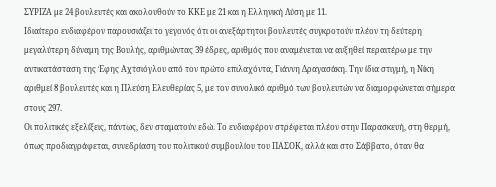ΣΥΡΙΖΑ με 24 βουλευτές και ακολουθούν το ΚΚΕ με 21 και η Ελληνική Λύση με 11.
Ιδιαίτερο ενδιαφέρον παρουσιάζει το γεγονός ότι οι ανεξάρτητοι βουλευτές συγκροτούν πλέον τη δεύτερη μεγαλύτερη δύναμη της Βουλής, αριθμώντας 39 έδρες, αριθμός που αναμένεται να αυξηθεί περαιτέρω με την αντικατάσταση της Έφης Αχτσιόγλου από τον πρώτο επιλαχόντα, Γιάννη Δραγασάκη. Την ίδια στιγμή, η Νίκη αριθμεί 8 βουλευτές και η Πλεύση Ελευθερίας 5, με τον συνολικό αριθμό των βουλευτών να διαμορφώνεται σήμερα στους 297.
Οι πολιτικές εξελίξεις, πάντως, δεν σταματούν εδώ. Το ενδιαφέρον στρέφεται πλέον στην Παρασκευή, στη θερμή, όπως προδιαγράφεται, συνεδρίαση του πολιτικού συμβουλίου του ΠΑΣΟΚ, αλλά και στο Σάββατο, όταν θα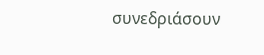συνεδριάσουν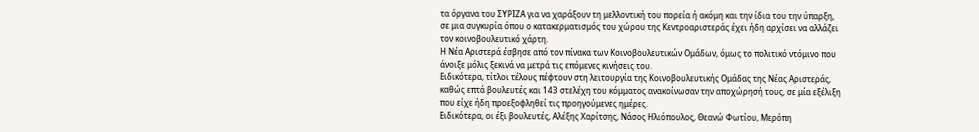τα όργανα του ΣΥΡΙΖΑ για να χαράξουν τη μελλοντική του πορεία ή ακόμη και την ίδια του την ύπαρξη, σε μια συγκυρία όπου ο κατακερματισμός του χώρου της Κεντροαριστεράς έχει ήδη αρχίσει να αλλάζει τον κοινοβουλευτικό χάρτη.
Η Νέα Αριστερά έσβησε από τον πίνακα των Κοινοβουλευτικών Ομάδων, όμως το πολιτικό ντόμινο που άνοιξε μόλις ξεκινά να μετρά τις επόμενες κινήσεις του.
Ειδικότερα, τίτλοι τέλους πέφτουν στη λειτουργία της Κοινοβουλευτικής Ομάδας της Νέας Αριστεράς, καθώς επτά βουλευτές και 143 στελέχη του κόμματος ανακοίνωσαν την αποχώρησή τους, σε μία εξέλιξη που είχε ήδη προεξοφληθεί τις προηγούμενες ημέρες.
Ειδικότερα, οι έξι βουλευτές, Αλέξης Χαρίτσης, Νάσος Ηλιόπουλος, Θεανώ Φωτίου, Μερόπη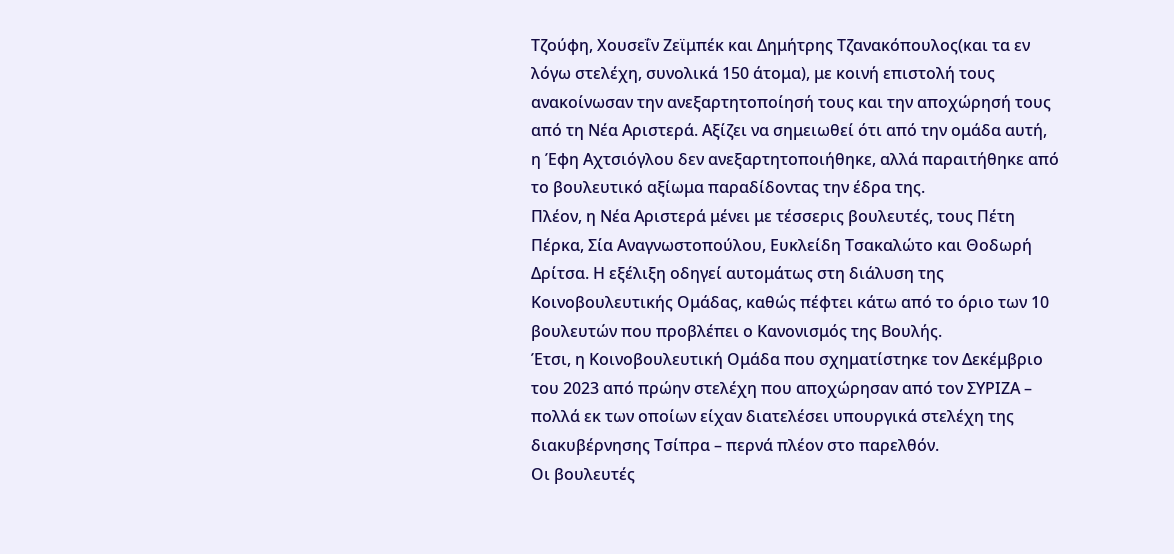Τζούφη, Χουσεΐν Ζεϊμπέκ και Δημήτρης Τζανακόπουλος(και τα εν λόγω στελέχη, συνολικά 150 άτομα), με κοινή επιστολή τους ανακοίνωσαν την ανεξαρτητοποίησή τους και την αποχώρησή τους από τη Νέα Αριστερά. Αξίζει να σημειωθεί ότι από την ομάδα αυτή, η Έφη Αχτσιόγλου δεν ανεξαρτητοποιήθηκε, αλλά παραιτήθηκε από το βουλευτικό αξίωμα παραδίδοντας την έδρα της.
Πλέον, η Νέα Αριστερά μένει με τέσσερις βουλευτές, τους Πέτη Πέρκα, Σία Αναγνωστοπούλου, Ευκλείδη Τσακαλώτο και Θοδωρή Δρίτσα. Η εξέλιξη οδηγεί αυτομάτως στη διάλυση της Κοινοβουλευτικής Ομάδας, καθώς πέφτει κάτω από το όριο των 10 βουλευτών που προβλέπει ο Κανονισμός της Βουλής.
Έτσι, η Κοινοβουλευτική Ομάδα που σχηματίστηκε τον Δεκέμβριο του 2023 από πρώην στελέχη που αποχώρησαν από τον ΣΥΡΙΖΑ – πολλά εκ των οποίων είχαν διατελέσει υπουργικά στελέχη της διακυβέρνησης Τσίπρα – περνά πλέον στο παρελθόν.
Οι βουλευτές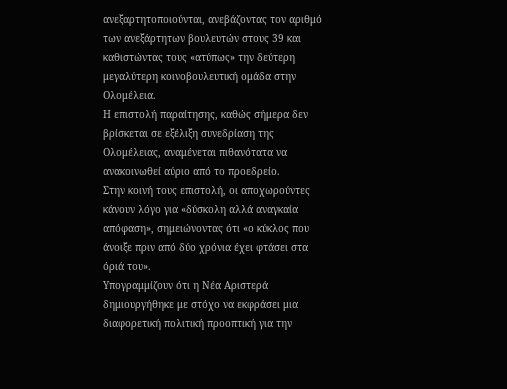ανεξαρτητοποιούνται, ανεβάζοντας τον αριθμό των ανεξάρτητων βουλευτών στους 39 και καθιστώντας τους «ατύπως» την δεύτερη μεγαλύτερη κοινοβουλευτική ομάδα στην Ολομέλεια.
Η επιστολή παραίτησης, καθώς σήμερα δεν βρίσκεται σε εξέλιξη συνεδρίαση της Ολομέλειας, αναμένεται πιθανότατα να ανακοινωθεί αύριο από το προεδρείο.
Στην κοινή τους επιστολή, οι αποχωρούντες κάνουν λόγο για «δύσκολη αλλά αναγκαία απόφαση», σημειώνοντας ότι «ο κύκλος που άνοιξε πριν από δύο χρόνια έχει φτάσει στα όριά του».
Υπογραμμίζουν ότι η Νέα Αριστερά δημιουργήθηκε με στόχο να εκφράσει μια διαφορετική πολιτική προοπτική για την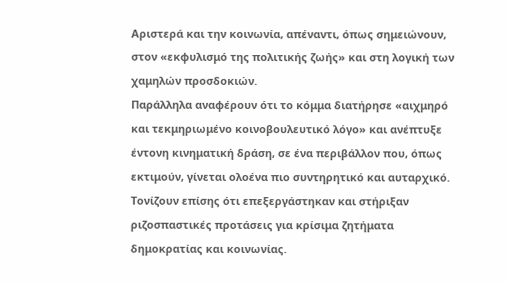Αριστερά και την κοινωνία, απέναντι, όπως σημειώνουν, στον «εκφυλισμό της πολιτικής ζωής» και στη λογική των χαμηλών προσδοκιών.
Παράλληλα αναφέρουν ότι το κόμμα διατήρησε «αιχμηρό και τεκμηριωμένο κοινοβουλευτικό λόγο» και ανέπτυξε έντονη κινηματική δράση, σε ένα περιβάλλον που, όπως εκτιμούν, γίνεται ολοένα πιο συντηρητικό και αυταρχικό. Τονίζουν επίσης ότι επεξεργάστηκαν και στήριξαν ριζοσπαστικές προτάσεις για κρίσιμα ζητήματα δημοκρατίας και κοινωνίας.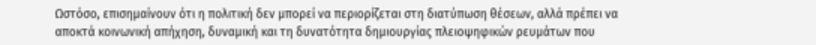Ωστόσο, επισημαίνουν ότι η πολιτική δεν μπορεί να περιορίζεται στη διατύπωση θέσεων, αλλά πρέπει να αποκτά κοινωνική απήχηση, δυναμική και τη δυνατότητα δημιουργίας πλειοψηφικών ρευμάτων που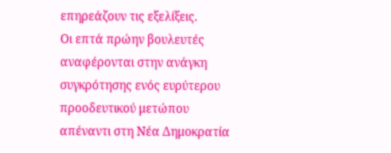επηρεάζουν τις εξελίξεις.
Οι επτά πρώην βουλευτές αναφέρονται στην ανάγκη συγκρότησης ενός ευρύτερου προοδευτικού μετώπου απέναντι στη Νέα Δημοκρατία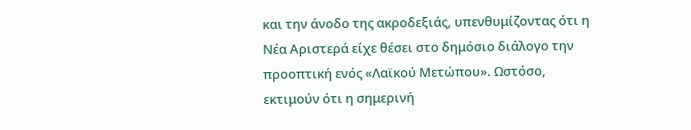και την άνοδο της ακροδεξιάς, υπενθυμίζοντας ότι η Νέα Αριστερά είχε θέσει στο δημόσιο διάλογο την προοπτική ενός «Λαϊκού Μετώπου». Ωστόσο, εκτιμούν ότι η σημερινή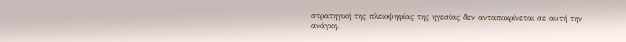στρατηγική της πλειοψηφίας της ηγεσίας δεν ανταποκρίνεται σε αυτή την ανάγκη.